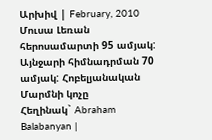Արխիվ | February, 2010
Մուսա Լեռան հերոսամարտի 95 ամյակ: Այնջարի հիմնադրման 70 ամյակ: Հոբելյանական Մարմնի կոչը
Հեղինակ` Abraham Balabanyan |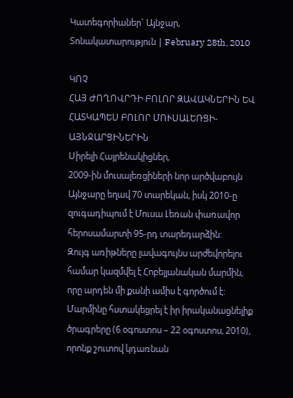Կատեգորիաներ` Այնջար, Տոնակատարություն | February 28th, 2010

ԿՈՉ
ՀԱՅ ԺՈՂՈՎՐԴԻ ԲՈԼՈՐ ԶԱՎԱԿՆԵՐԻՆ ԵՎ ՀԱՏԿԱՊԵՍ ԲՈԼՈՐ ՄՈՒՍԱԼԵՌՑԻ-ԱՅՆՋԱՐՑԻՆԵՐԻՆ
Սիրելի Հայրենակիցներ,
2009-ին մուսալեռցիների նոր արծվաբույն Այնջարը եղավ 70 տարեկան, իսկ 2010-ը զուգադիպում է Մուսա Լեռան փառավոր հերոսամարտի 95-րդ տարեդարձին:
Զույգ առիթները լավագույնս արժեվորելու համար կազմվել է Հոբելյանական մարմին, որը արդեն մի քանի ամիս է գործում է:
Մարմինը հստակեցրել է իր իրականացնելիք ծրագրերը (6 օգոստոս – 22 օգոստոս, 2010), որոնք շուտով կդառնան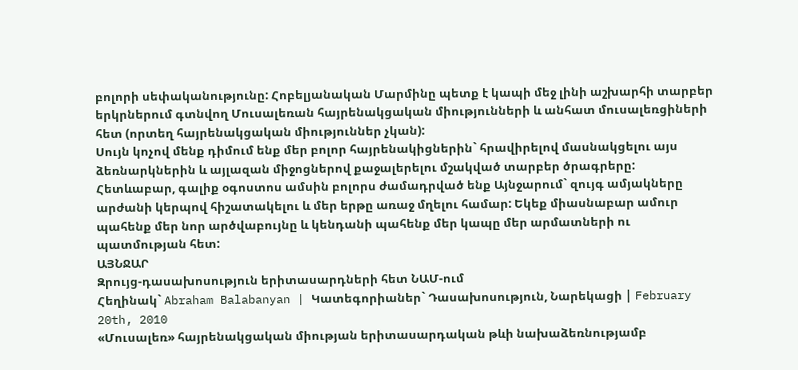բոլորի սեփականությունը: Հոբելյանական Մարմինը պետք է կապի մեջ լինի աշխարհի տարբեր երկրներում գտնվող Մուսալեռան հայրենակցական միությունների և անհատ մուսալեռցիների հետ (որտեղ հայրենակցական միություններ չկան):
Սույն կոչով մենք դիմում ենք մեր բոլոր հայրենակիցներին` հրավիրելով մասնակցելու այս ձեռնարկներին և այլազան միջոցներով քաջալերելու մշակված տարբեր ծրագրերը:
Հետևաբար, գալիք օգոստոս ամսին բոլորս ժամադրված ենք Այնջարում` զույգ ամյակները արժանի կերպով հիշատակելու և մեր երթը առաջ մղելու համար: Եկեք միասնաբար ամուր պահենք մեր նոր արծվաբույնը և կենդանի պահենք մեր կապը մեր արմատների ու պատմության հետ:
ԱՅՆՋԱՐ
Զրույց-դասախոսություն երիտասարդների հետ ՆԱՄ-ում
Հեղինակ` Abraham Balabanyan | Կատեգորիաներ` Դասախոսություն, Նարեկացի | February 20th, 2010
«Մուսալեռ» հայրենակցական միության երիտասարդական թևի նախաձեռնությամբ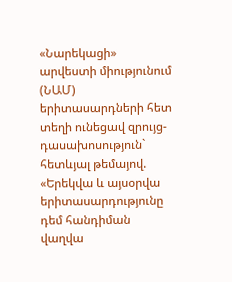«Նարեկացի» արվեստի միությունում (ՆԱՄ) երիտասարդների հետ տեղի ունեցավ զրույց-դասախոսություն` հետևյալ թեմայով.
«Երեկվա և այսօրվա երիտասարդությունը դեմ հանդիման վաղվա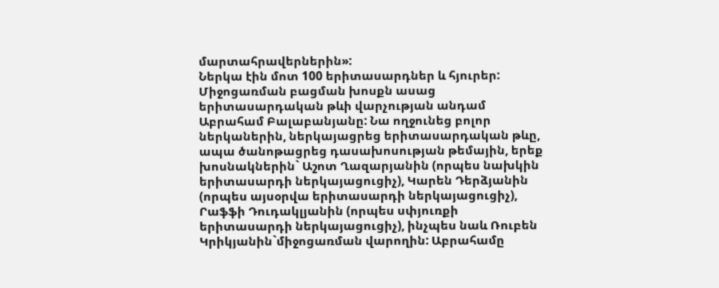մարտահրավերներին»:
Ներկա էին մոտ 100 երիտասարդներ և հյուրեր: Միջոցառման բացման խոսքն ասաց երիտասարդական թևի վարչության անդամ Աբրահամ Բալաբանյանը: Նա ողջունեց բոլոր ներկաներին, ներկայացրեց երիտասարդական թևը, ապա ծանոթացրեց դասախոսության թեմային, երեք խոսնակներին` Աշոտ Ղազարյանին (որպես նախկին երիտասարդի ներկայացուցիչ), Կարեն Դերձյանին (որպես այսօրվա երիտասարդի ներկայացուցիչ), Րաֆֆի Դուդակլյանին (որպես սփյուռքի երիտասարդի ներկայացուցիչ), ինչպես նաև Ռուբեն Կրիկյանին`միջոցառման վարողին: Աբրահամը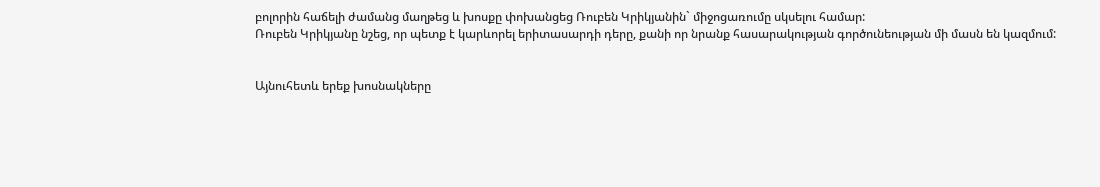բոլորին հաճելի ժամանց մաղթեց և խոսքը փոխանցեց Ռուբեն Կրիկյանին` միջոցառումը սկսելու համար:
Ռուբեն Կրիկյանը նշեց, որ պետք է կարևորել երիտասարդի դերը, քանի որ նրանք հասարակության գործունեության մի մասն են կազմում:


Այնուհետև երեք խոսնակները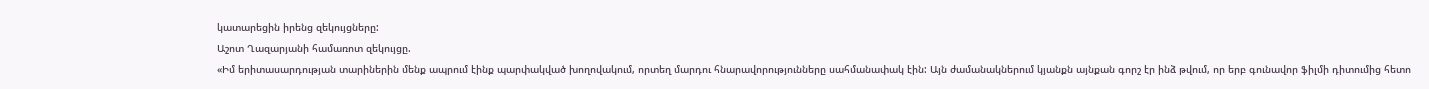կատարեցին իրենց զեկույցները:
Աշոտ Ղազարյանի համառոտ զեկույցը.
«Իմ երիտասարդության տարիներին մենք ապրում էինք պարփակված խողովակում, որտեղ մարդու հնարավորությունները սահմանափակ էին: Այն ժամանակներում կյանքն այնքան գորշ էր ինձ թվում, որ երբ գունավոր ֆիլմի դիտումից հետո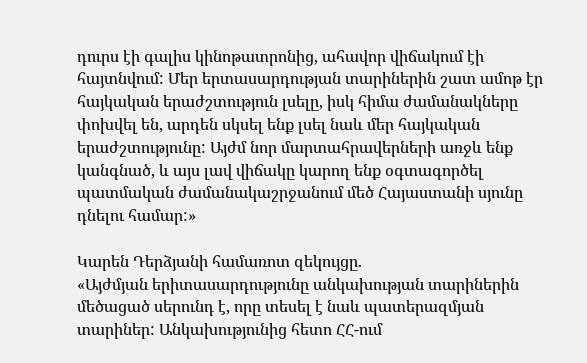դուրս էի գալիս կինոթատրոնից, ահավոր վիճակում էի հայտնվում: Մեր երտասարդության տարիներին շատ ամոթ էր հայկական երաժշտություն լսելը, իսկ հիմա ժամանակները փոխվել են, արդեն սկսել ենք լսել նաև մեր հայկական երաժշտությունը: Այժմ նոր մարտահրավերների առջև ենք կանգնած, և այս լավ վիճակը կարող ենք օգտագործել պատմական ժամանակաշրջանում մեծ Հայաստանի սյունը դնելու համար:»

Կարեն Դերձյանի համառոտ զեկույցը.
«Այժմյան երիտասարդությունը անկախության տարիներին մեծացած սերունդ է, որը տեսել է նաև պատերազմյան տարիներ: Անկախությունից հետո ՀՀ-ում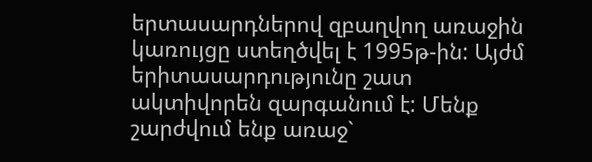երտասարդներով զբաղվող առաջին կառույցը ստեղծվել է 1995թ-ին: Այժմ երիտասարդությունը շատ ակտիվորեն զարգանում է: Մենք շարժվում ենք առաջ`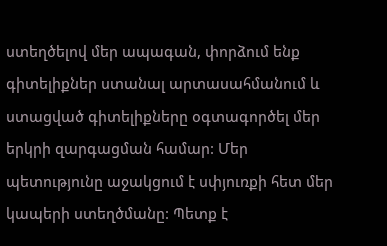ստեղծելով մեր ապագան, փորձում ենք գիտելիքներ ստանալ արտասահմանում և ստացված գիտելիքները օգտագործել մեր երկրի զարգացման համար: Մեր պետությունը աջակցում է սփյուռքի հետ մեր կապերի ստեղծմանը: Պետք է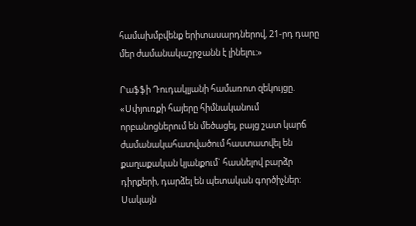համախմբվենք երիտասարդներով, 21-րդ դարը մեր ժամանակաշրջանն է լինելու:»

Րաֆֆի Դուդակլյանի համառոտ զեկույցը.
«Սփյուռքի հայերը հիմնականում որբանոցներում են մեծացել, բայց շատ կարճ ժամանակահատվածում հաստատվել են քաղաքական կյանքում` հասնելով բարձր դիրքերի, դարձել են պետական գործիչներ: Սակայն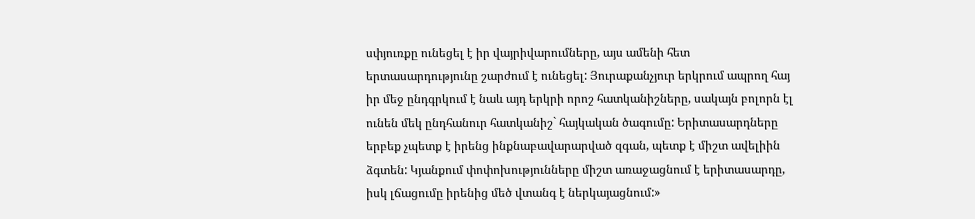սփյուռքը ունեցել է իր վայրիվարումները, այս ամենի հետ երտասարդությունը շարժում է ունեցել: Յուրաքանչյուր երկրում ապրող հայ իր մեջ ընդգրկում է նաև այդ երկրի որոշ հատկանիշները, սակայն բոլորն էլ ունեն մեկ ընդհանուր հատկանիշ` հայկական ծագումը: Երիտասարդները երբեք չպետք է իրենց ինքնաբավարարված զգան, պետք է միշտ ավելիին ձգտեն: Կյանքում փոփոխությունները միշտ առաջացնում է երիտասարդը, իսկ լճացումը իրենից մեծ վտանգ է ներկայացնում:»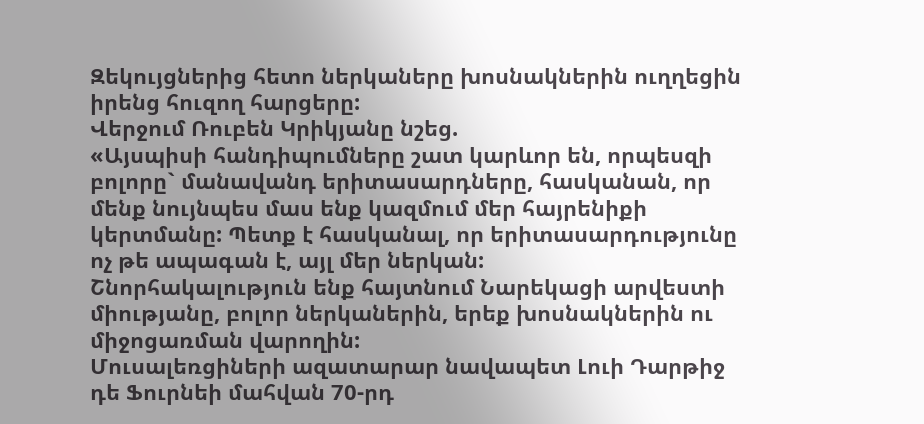Զեկույցներից հետո ներկաները խոսնակներին ուղղեցին իրենց հուզող հարցերը:
Վերջում Ռուբեն Կրիկյանը նշեց.
«Այսպիսի հանդիպումները շատ կարևոր են, որպեսզի բոլորը` մանավանդ երիտասարդները, հասկանան, որ մենք նույնպես մաս ենք կազմում մեր հայրենիքի կերտմանը: Պետք է հասկանալ, որ երիտասարդությունը ոչ թե ապագան է, այլ մեր ներկան:
Շնորհակալություն ենք հայտնում Նարեկացի արվեստի միությանը, բոլոր ներկաներին, երեք խոսնակներին ու միջոցառման վարողին:
Մուսալեռցիների ազատարար նավապետ Լուի Դարթիջ դե Ֆուրնեի մահվան 70-րդ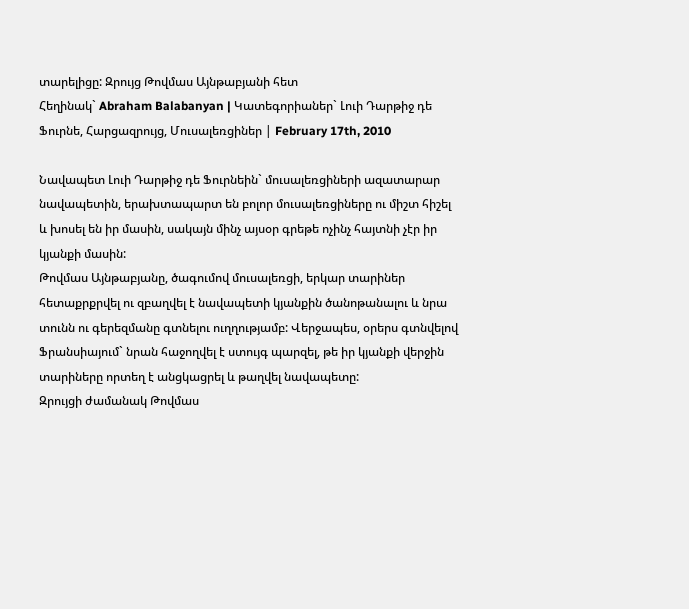տարելիցը: Զրույց Թովմաս Այնթաբյանի հետ
Հեղինակ` Abraham Balabanyan | Կատեգորիաներ` Լուի Դարթիջ դե Ֆուրնե, Հարցազրույց, Մուսալեռցիներ | February 17th, 2010

Նավապետ Լուի Դարթիջ դե Ֆուրնեին` մուսալեռցիների ազատարար նավապետին, երախտապարտ են բոլոր մուսալեռցիները ու միշտ հիշել և խոսել են իր մասին, սակայն մինչ այսօր գրեթե ոչինչ հայտնի չէր իր կյանքի մասին:
Թովմաս Այնթաբյանը, ծագումով մուսալեռցի, երկար տարիներ հետաքրքրվել ու զբաղվել է նավապետի կյանքին ծանոթանալու և նրա տունն ու գերեզմանը գտնելու ուղղությամբ: Վերջապես, օրերս գտնվելով Ֆրանսիայում` նրան հաջողվել է ստույգ պարզել, թե իր կյանքի վերջին տարիները որտեղ է անցկացրել և թաղվել նավապետը:
Զրույցի ժամանակ Թովմաս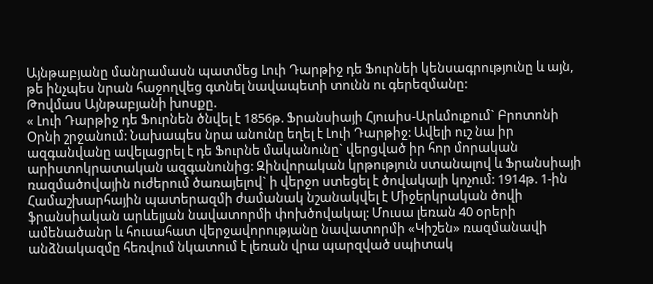Այնթաբյանը մանրամասն պատմեց Լուի Դարթիջ դե Ֆուրնեի կենսագրությունը և այն, թե ինչպես նրան հաջողվեց գտնել նավապետի տունն ու գերեզմանը:
Թովմաս Այնթաբյանի խոսքը.
« Լուի Դարթիջ դե Ֆուրնեն ծնվել է 1856թ. Ֆրանսիայի Հյուսիս-Արևմուքում` Բրոտոնի Օրնի շրջանում: Նախապես նրա անունը եղել է Լուի Դարթիջ: Ավելի ուշ նա իր ազգանվանը ավելացրել է դե Ֆուրնե մականունը` վերցված իր հոր մորական արիստոկրատական ազգանունից: Զինվորական կրթություն ստանալով և Ֆրանսիայի ռազմածովային ուժերում ծառայելով` ի վերջո ստեցել է ծովակալի կոչում: 1914թ. 1-ին Համաշխարհային պատերազմի ժամանակ նշանակվել է Միջերկրական ծովի ֆրանսիական արևելյան նավատորմի փոխծովակալ: Մուսա լեռան 40 օրերի ամենածանր և հուսահատ վերջավորությանը նավատորմի «Կիշեն» ռազմանավի անձնակազմը հեռվում նկատում է լեռան վրա պարզված սպիտակ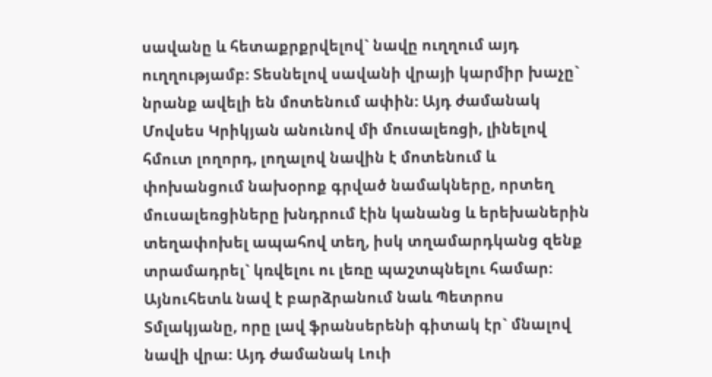սավանը և հետաքրքրվելով` նավը ուղղում այդ ուղղությամբ: Տեսնելով սավանի վրայի կարմիր խաչը` նրանք ավելի են մոտենում ափին: Այդ ժամանակ Մովսես Կրիկյան անունով մի մուսալեռցի, լինելով հմուտ լողորդ, լողալով նավին է մոտենում և փոխանցում նախօրոք գրված նամակները, որտեղ մուսալեռցիները խնդրում էին կանանց և երեխաներին տեղափոխել ապահով տեղ, իսկ տղամարդկանց զենք տրամադրել` կռվելու ու լեռը պաշտպնելու համար: Այնուհետև նավ է բարձրանում նաև Պետրոս Տմլակյանը, որը լավ ֆրանսերենի գիտակ էր` մնալով նավի վրա: Այդ ժամանակ Լուի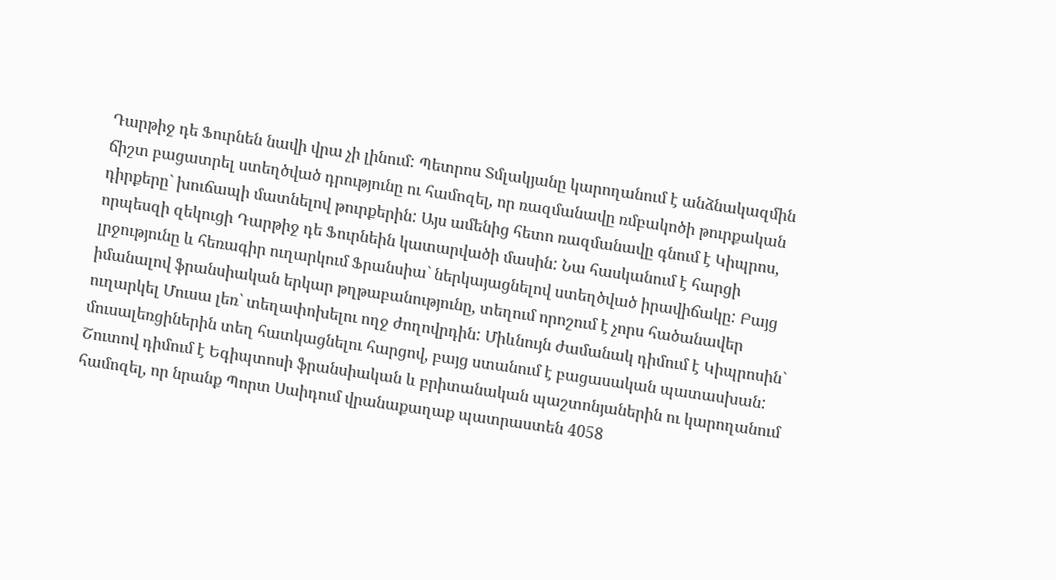Դարթիջ դե Ֆուրնեն նավի վրա չի լինում: Պետրոս Տմլակյանը կարողանում է անձնակազմին ճիշտ բացատրել ստեղծված դրությունը ու համոզել, որ ռազմանավը ռմբակոծի թուրքական դիրքերը` խուճապի մատնելով թուրքերին: Այս ամենից հետո ռազմանավը գնում է Կիպրոս, որպեսզի զեկուցի Դարթիջ դե Ֆուրնեին կատարվածի մասին: Նա հասկանում է հարցի լրջությունը և հեռագիր ուղարկում Ֆրանսիա` ներկայացնելով ստեղծված իրավիճակը: Բայց իմանալով ֆրանսիական երկար թղթաբանությունը, տեղում որոշում է չորս հածանավեր ուղարկել Մուսա լեռ` տեղափոխելու ողջ ժողովրդին: Միևնույն ժամանակ դիմում է Կիպրոսին` մուսալեռցիներին տեղ հատկացնելու հարցով, բայց ստանում է բացասական պատասխան: Շուտով դիմում է Եգիպտոսի ֆրանսիական և բրիտանական պաշտոնյաներին ու կարողանում համոզել, որ նրանք Պորտ Սաիդում վրանաքաղաք պատրաստեն 4058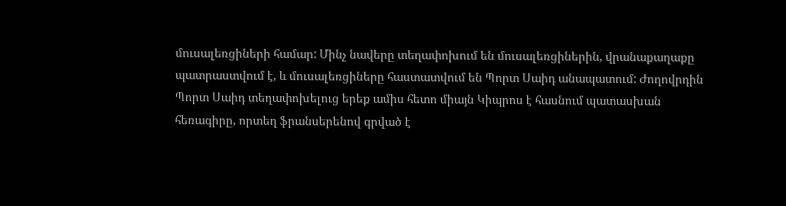մուսալեռցիների համար: Մինչ նավերը տեղափոխում են մուսալեռցիներին, վրանաքաղաքը պատրաստվում է, և մուսալեռցիները հաստատվում են Պորտ Սաիդ անապատում: Ժողովրդին Պորտ Սաիդ տեղափոխելուց երեք ամիս հետո միայն Կիպրոս է հասնում պատասխան հեռագիրը, որտեղ ֆրանսերենով գրված է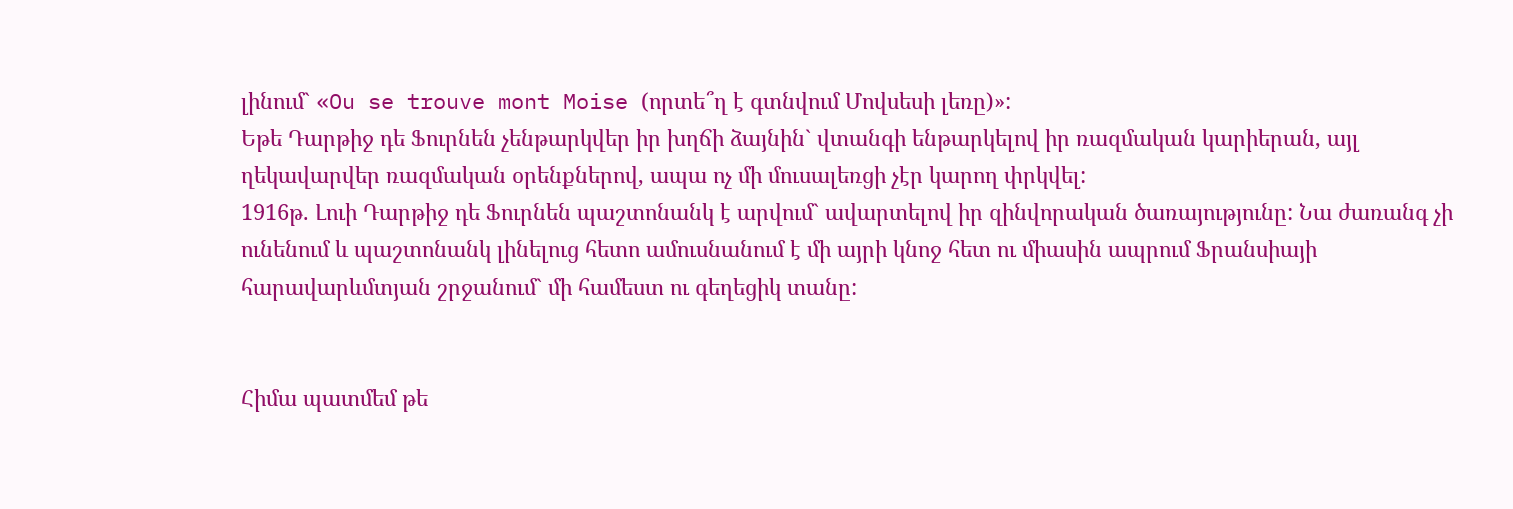լինում` «Ou se trouve mont Moise (որտե՞ղ է գտնվում Մովսեսի լեռը)»:
Եթե Դարթիջ դե Ֆուրնեն չենթարկվեր իր խղճի ձայնին` վտանգի ենթարկելով իր ռազմական կարիերան, այլ ղեկավարվեր ռազմական օրենքներով, ապա ոչ մի մուսալեռցի չէր կարող փրկվել:
1916թ. Լուի Դարթիջ դե Ֆուրնեն պաշտոնանկ է արվում` ավարտելով իր զինվորական ծառայությունը: Նա ժառանգ չի ունենում և պաշտոնանկ լինելուց հետո ամուսնանում է մի այրի կնոջ հետ ու միասին ապրում Ֆրանսիայի հարավարևմտյան շրջանում` մի համեստ ու գեղեցիկ տանը:


Հիմա պատմեմ թե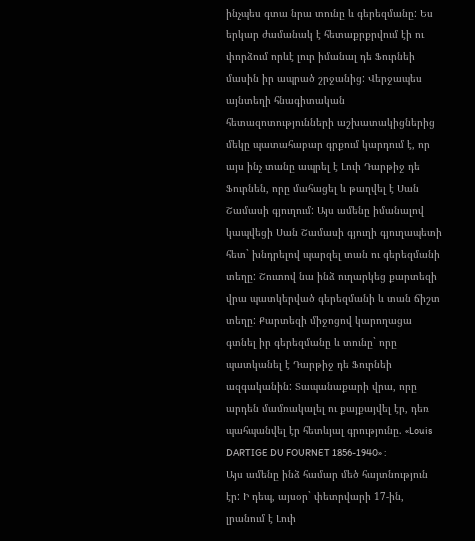ինչպես գտա նրա տունը և գերեզմանը: Ես երկար ժամանակ է հետաքրքրվում էի ու փորձում որևէ լուր իմանալ դե Ֆուրնեի մասին իր ապրած շրջանից: Վերջապես այնտեղի հնագիտական հետազոտությունների աշխատակիցներից մեկը պատահաբար գրքում կարդում է, որ այս ինչ տանը ապրել է Լուի Դարթիջ դե Ֆուրնեն, որը մահացել և թաղվել է Սան Շամասի գյուղում: Այս ամենը իմանալով կապվեցի Սան Շամասի գյուղի գյուղապետի հետ` խնդրելով պարզել տան ու գերեզմանի տեղը: Շուտով նա ինձ ուղարկեց քարտեզի վրա պատկերված գերեզմանի և տան ճիշտ տեղը: Քարտեզի միջոցով կարողացա գտնել իր գերեզմանը և տունը` որը պատկանել է Դարթիջ դե Ֆուրնեի ազգականին: Տապանաքարի վրա, որը արդեն մամռակալել ու քայքայվել էր, դեռ պահպանվել էր հետևյալ գրությունը. «Louis DARTIGE DU FOURNET 1856-1940» :
Այս ամենը ինձ համար մեծ հայտնություն էր: Ի դեպ, այսօր` փետրվարի 17-ին, լրանում է Լուի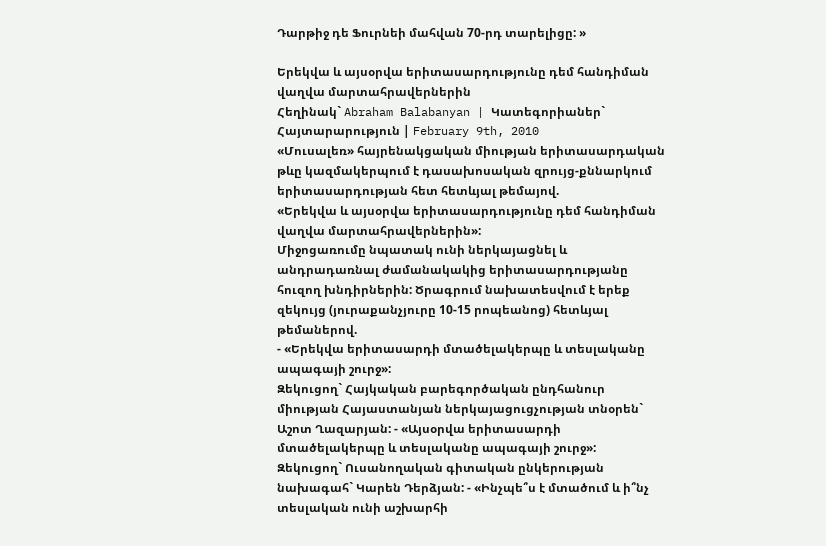Դարթիջ դե Ֆուրնեի մահվան 70-րդ տարելիցը: »

Երեկվա և այսօրվա երիտասարդությունը դեմ հանդիման վաղվա մարտահրավերներին
Հեղինակ` Abraham Balabanyan | Կատեգորիաներ` Հայտարարություն | February 9th, 2010
«Մուսալեռ» հայրենակցական միության երիտասարդական թևը կազմակերպում է դասախոսական զրույց-քննարկում երիտասարդության հետ հետևյալ թեմայով.
«Երեկվա և այսօրվա երիտասարդությունը դեմ հանդիման վաղվա մարտահրավերներին»:
Միջոցառումը նպատակ ունի ներկայացնել և անդրադառնալ ժամանակակից երիտասարդությանը հուզող խնդիրներին: Ծրագրում նախատեսվում է երեք զեկույց (յուրաքանչյուրը 10-15 րոպեանոց) հետևյալ թեմաներով.
- «Երեկվա երիտասարդի մտածելակերպը և տեսլականը ապագայի շուրջ»:
Զեկուցող` Հայկական բարեգործական ընդհանուր միության Հայաստանյան ներկայացուցչության տնօրեն` Աշոտ Ղազարյան: - «Այսօրվա երիտասարդի մտածելակերպը և տեսլականը ապագայի շուրջ»:
Զեկուցող` Ուսանողական գիտական ընկերության նախագահ` Կարեն Դերձյան: - «Ինչպե՞ս է մտածում և ի՞նչ տեսլական ունի աշխարհի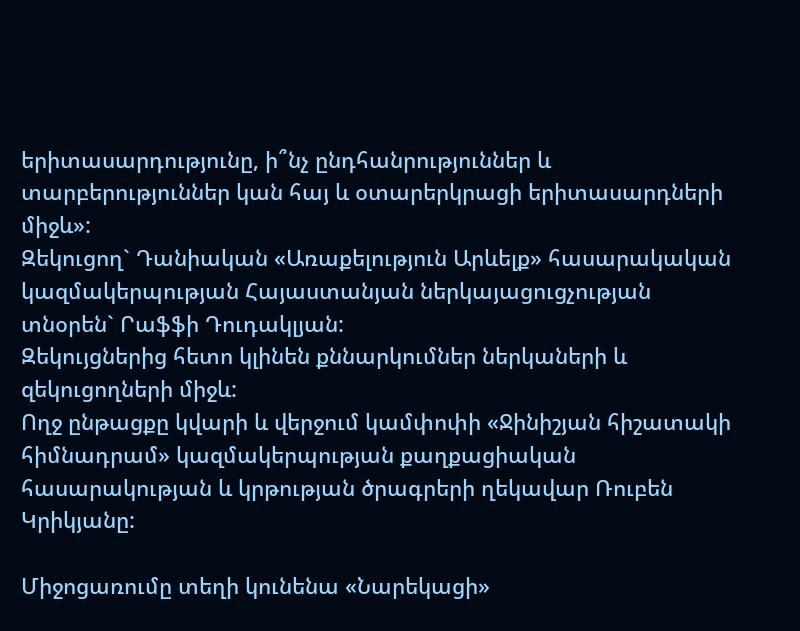երիտասարդությունը, ի՞նչ ընդհանրություններ և տարբերություններ կան հայ և օտարերկրացի երիտասարդների միջև»:
Զեկուցող` Դանիական «Առաքելություն Արևելք» հասարակական կազմակերպության Հայաստանյան ներկայացուցչության տնօրեն` Րաֆֆի Դուդակլյան:
Զեկույցներից հետո կլինեն քննարկումներ ներկաների և զեկուցողների միջև:
Ողջ ընթացքը կվարի և վերջում կամփոփի «Ջինիշյան հիշատակի հիմնադրամ» կազմակերպության քաղքացիական հասարակության և կրթության ծրագրերի ղեկավար Ռուբեն Կրիկյանը:

Միջոցառումը տեղի կունենա «Նարեկացի»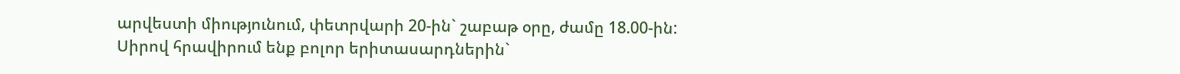արվեստի միությունում, փետրվարի 20-ին` շաբաթ օրը, ժամը 18.00-ին:
Սիրով հրավիրում ենք բոլոր երիտասարդներին`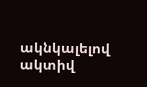ակնկալելով ակտիվ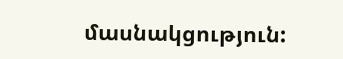մասնակցություն: